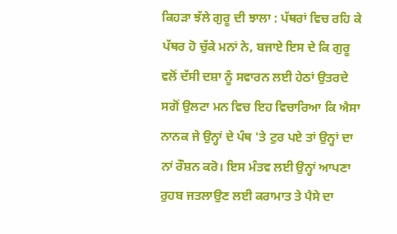ਕਿਹੜਾ ਝੱਲੇ ਗੁਰੂ ਦੀ ਝਾਲਾ : ਪੱਥਰਾਂ ਵਿਚ ਰਹਿ ਕੇ ਪੱਥਰ ਹੋ ਚੁੱਕੇ ਮਨਾਂ ਨੇ, ਬਜਾਏ ਇਸ ਦੇ ਕਿ ਗੁਰੂ ਵਲੋਂ ਦੱਸੀ ਦਸ਼ਾ ਨੂੰ ਸਵਾਰਨ ਲਈ ਹੇਠਾਂ ਉਤਰਦੇ ਸਗੋਂ ਉਲਟਾ ਮਨ ਵਿਚ ਇਹ ਵਿਚਾਰਿਆ ਕਿ ਐਸਾ ਨਾਨਕ ਜੇ ਉਨ੍ਹਾਂ ਦੇ ਪੰਥ 'ਤੇ ਟੁਰ ਪਏ ਤਾਂ ਉਨ੍ਹਾਂ ਦਾ ਨਾਂ ਰੌਸ਼ਨ ਕਰੋ। ਇਸ ਮੰਤਵ ਲਈ ਉਨ੍ਹਾਂ ਆਪਣਾ ਰੁਹਬ ਜਤਲਾਉਣ ਲਈ ਕਰਾਮਾਤ ਤੇ ਪੈਸੇ ਦਾ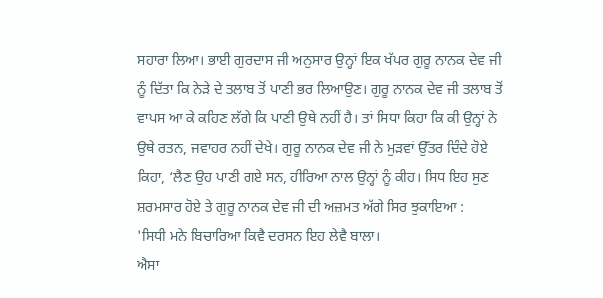ਸਹਾਰਾ ਲਿਆ। ਭਾਈ ਗੁਰਦਾਸ ਜੀ ਅਨੁਸਾਰ ਉਨ੍ਹਾਂ ਇਕ ਖੱਪਰ ਗੁਰੂ ਨਾਨਕ ਦੇਵ ਜੀ ਨੂੰ ਦਿੱਤਾ ਕਿ ਨੇੜੇ ਦੇ ਤਲਾਬ ਤੋਂ ਪਾਣੀ ਭਰ ਲਿਆਉਣ। ਗੁਰੂ ਨਾਨਕ ਦੇਵ ਜੀ ਤਲਾਬ ਤੋਂ ਵਾਪਸ ਆ ਕੇ ਕਹਿਣ ਲੱਗੇ ਕਿ ਪਾਣੀ ਉਥੇ ਨਹੀਂ ਹੈ। ਤਾਂ ਸਿਧਾ ਕਿਹਾ ਕਿ ਕੀ ਉਨ੍ਹਾਂ ਨੇ ਉਥੇ ਰਤਨ, ਜਵਾਹਰ ਨਹੀਂ ਦੇਖੇ। ਗੁਰੂ ਨਾਨਕ ਦੇਵ ਜੀ ਨੇ ਮੁੜਵਾਂ ਉੱਤਰ ਦਿੰਦੇ ਹੋਏ ਕਿਹਾ, ‘ਲੈਣ ਉਹ ਪਾਣੀ ਗਏ ਸਨ, ਹੀਰਿਆ ਨਾਲ ਉਨ੍ਹਾਂ ਨੂੰ ਕੀਹ। ਸਿਧ ਇਹ ਸੁਣ ਸ਼ਰਮਸਾਰ ਹੋਏ ਤੇ ਗੁਰੂ ਨਾਨਕ ਦੇਵ ਜੀ ਦੀ ਅਜ਼ਮਤ ਅੱਗੇ ਸਿਰ ਝੁਕਾਇਆ :
'ਸਿਧੀ ਮਨੇ ਬਿਚਾਰਿਆ ਕਿਵੈ ਦਰਸਨ ਇਹ ਲੇਵੈ ਬਾਲਾ।
ਐਸਾ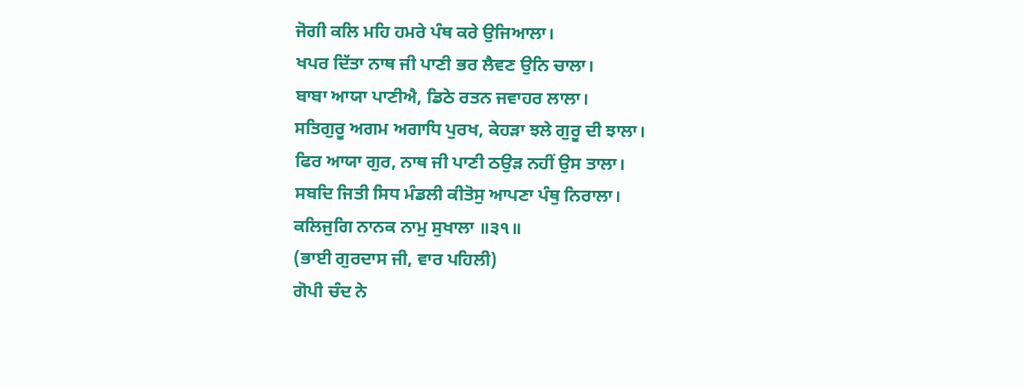ਜੋਗੀ ਕਲਿ ਮਹਿ ਹਮਰੇ ਪੰਥ ਕਰੇ ਉਜਿਆਲਾ।
ਖਪਰ ਦਿੱਤਾ ਨਾਥ ਜੀ ਪਾਣੀ ਭਰ ਲੈਵਣ ਉਨਿ ਚਾਲਾ।
ਬਾਬਾ ਆਯਾ ਪਾਣੀਐ, ਡਿਠੇ ਰਤਨ ਜਵਾਹਰ ਲਾਲਾ।
ਸਤਿਗੁਰੂ ਅਗਮ ਅਗਾਧਿ ਪੁਰਖ, ਕੇਹੜਾ ਝਲੇ ਗੁਰੂ ਦੀ ਝਾਲਾ।
ਫਿਰ ਆਯਾ ਗੁਰ, ਨਾਥ ਜੀ ਪਾਣੀ ਠਉੜ ਨਹੀਂ ਉਸ ਤਾਲਾ।
ਸਬਦਿ ਜਿਤੀ ਸਿਧ ਮੰਡਲੀ ਕੀਤੋਸੁ ਆਪਣਾ ਪੰਥੁ ਨਿਰਾਲਾ।
ਕਲਿਜੁਗਿ ਨਾਨਕ ਨਾਮੁ ਸੁਖਾਲਾ ॥੩੧॥
(ਭਾਈ ਗੁਰਦਾਸ ਜੀ, ਵਾਰ ਪਹਿਲੀ)
ਗੋਪੀ ਚੰਦ ਨੇ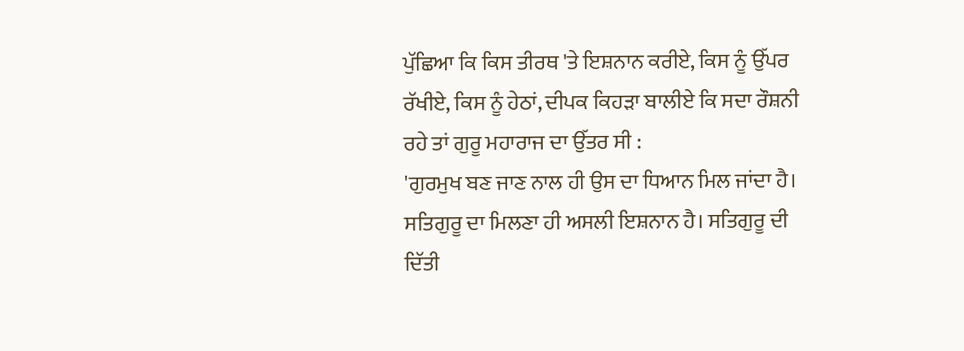ਪੁੱਛਿਆ ਕਿ ਕਿਸ ਤੀਰਥ 'ਤੇ ਇਸ਼ਨਾਨ ਕਰੀਏ, ਕਿਸ ਨੂੰ ਉੱਪਰ ਰੱਖੀਏ, ਕਿਸ ਨੂੰ ਹੇਠਾਂ, ਦੀਪਕ ਕਿਹੜਾ ਬਾਲੀਏ ਕਿ ਸਦਾ ਰੌਸ਼ਨੀ ਰਹੇ ਤਾਂ ਗੁਰੂ ਮਹਾਰਾਜ ਦਾ ਉੱਤਰ ਸੀ :
'ਗੁਰਮੁਖ ਬਣ ਜਾਣ ਨਾਲ ਹੀ ਉਸ ਦਾ ਧਿਆਨ ਮਿਲ ਜਾਂਦਾ ਹੈ। ਸਤਿਗੁਰੂ ਦਾ ਮਿਲਣਾ ਹੀ ਅਸਲੀ ਇਸ਼ਨਾਨ ਹੈ। ਸਤਿਗੁਰੂ ਦੀ ਦਿੱਤੀ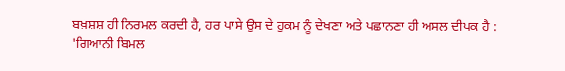ਬਖ਼ਸ਼ਸ਼ ਹੀ ਨਿਰਮਲ ਕਰਦੀ ਹੈ, ਹਰ ਪਾਸੇ ਉਸ ਦੇ ਹੁਕਮ ਨੂੰ ਦੇਖਣਾ ਅਤੇ ਪਛਾਨਣਾ ਹੀ ਅਸਲ ਦੀਪਕ ਹੈ :
'ਗਿਆਨੀ ਬਿਮਲ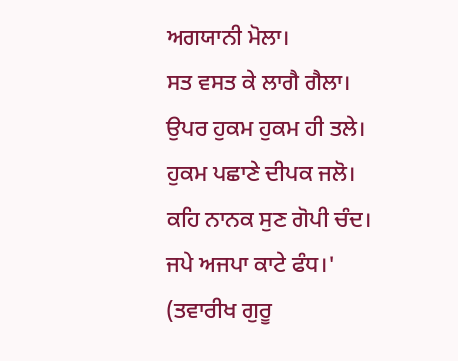ਅਗਯਾਨੀ ਮੋਲਾ।
ਸਤ ਵਸਤ ਕੇ ਲਾਗੈ ਗੈਲਾ।
ਉਪਰ ਹੁਕਮ ਹੁਕਮ ਹੀ ਤਲੇ।
ਹੁਕਮ ਪਛਾਣੇ ਦੀਪਕ ਜਲੋ।
ਕਹਿ ਨਾਨਕ ਸੁਣ ਗੋਪੀ ਚੰਦ।
ਜਪੇ ਅਜਪਾ ਕਾਟੇ ਫੰਧ।'
(ਤਵਾਰੀਖ ਗੁਰੂ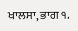ਖਾਲਸਾ, ਭਾਗ ੧.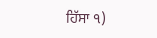ਹਿੱਸਾ ੧)